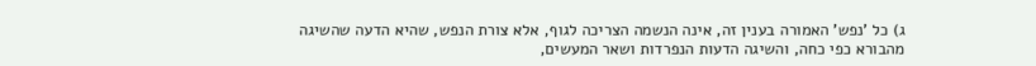ג) כל 'נפש' האמורה בענין זה, אינה הנשמה הצריכה לגוף, אלא צורת הנפש, שהיא הדעה שהשיגה מהבורא כפי כחה, והשיגה הדעות הנפרדות ושאר המעשים,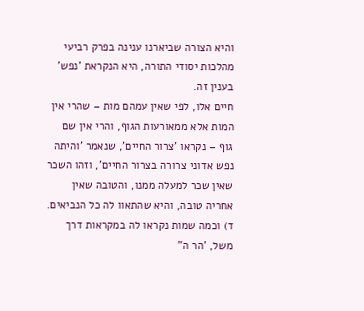והיא הצורה שביארנו ענינה בפרק רביעי מהלכות יסודי התורה, היא הנקראת 'נפש' בענין זה.
חיים אלו, לפי שאין עמהם מות – שהרי אין המות אלא ממאורעות הגוף, והרי אין שם גוף – נקראו 'צרור החיים', שנאמר 'והיתה נפש אדוני צרורה בצרור החיים', וזהו השכר שאין שכר למעלה ממנו, והטובה שאין אחריה טובה, והיא שהתאוו לה כל הנביאים.
ד) וכמה שמות נקראו לה במקראות דרך משל, 'הר ה"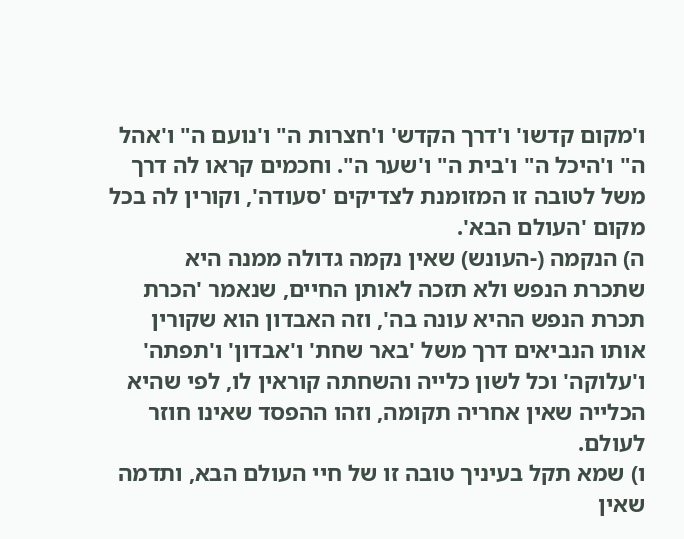ו'מקום קדשו' ו'דרך הקדש' ו'חצרות ה" ו'נועם ה" ו'אהל ה" ו'היכל ה" ו'בית ה" ו'שער ה". וחכמים קראו לה דרך משל לטובה זו המזומנת לצדיקים 'סעודה', וקורין לה בכל מקום 'העולם הבא'.
ה) הנקמה (-העונש) שאין נקמה גדולה ממנה היא שתכרת הנפש ולא תזכה לאותן החיים, שנאמר 'הכרת תכרת הנפש ההיא עונה בה', וזה האבדון הוא שקורין אותו הנביאים דרך משל 'באר שחת' ו'אבדון' ו'תפתה' ו'עלוקה' וכל לשון כלייה והשחתה קוראין לו, לפי שהיא הכלייה שאין אחריה תקומה, וזהו ההפסד שאינו חוזר לעולם.
ו) שמא תקל בעיניך טובה זו של חיי העולם הבא, ותדמה שאין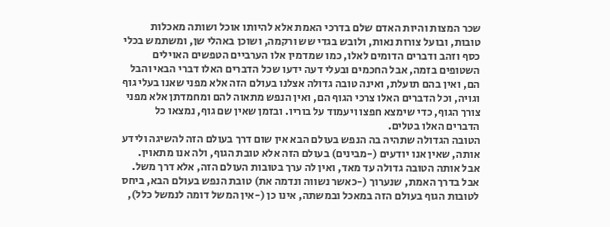שכר המצות והיות האדם שלם בדרכי האמת אלא להיותו אוכל ושותה מאכלות טובות, ובועל צורות נאות, ולובש בגדי שש ורקמה, ושוכן באהלי שן, ומשתמש בכלי כסף וזהב ודברים הדומים לאלו, כמו שמדמין אלו הערביים הטפשים האוילים השטופים בזמה, אבל החכמים ובעלי דעה ידעו שכל הדברים האלו דברי הבאי והבל הם, ואין בהם תועלת, ואינה טובה גדולה אצלנו בעולם הזה אלא מפני שאנו בעלי גוף וגויה, וכל הדברים האלו צרכי הגוף הם, ואין הנפש מתאוה להם ומחמדתן אלא מפני צורך הגוף, כדי שימצא חפצו ויעמוד על בוריו. ובזמן שאין שם גוף, נמצאו כל הדברים האלו בטלים.
הטובה הגדולה שתהיה בה הנפש בעולם הבא אין שום דרך בעולם הזה להשיגה ולידע אותה, שאין אנו יודעים (-מבינים) בעולם הזה אלא טובת הגוף, ולה אנו מתאוין. אבל אותה הטובה גדולה עד מאד, ואין לה ערך בטובות העולם הזה, אלא דרך משל. אבל בדרך האמת, שנערוך (-כאשר נשווה ונדמה את) טובת הנפש בעולם הבא, ביחס לטובות הגוף בעולם הזה במאכל ובמשתה, אינו כן (-אין המשל דומה לנמשל כלל),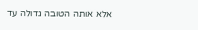אלא אותה הטובה גדולה עד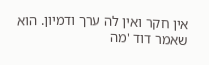אין חקר ואין לה ערך ודמיון. הוא שאמר דוד 'מה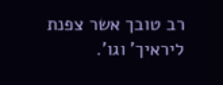רב טובך אשר צפנת ליראיך' וגו'.